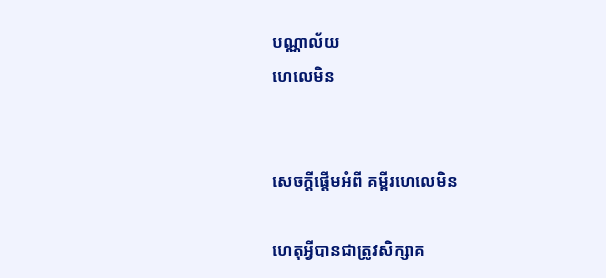បណ្ណាល័យ
ហេលេមិន


សេចក្តីផ្តើមអំពី គម្ពីរហេលេមិន

ហេតុអ្វីបានជាត្រូវសិក្សាគ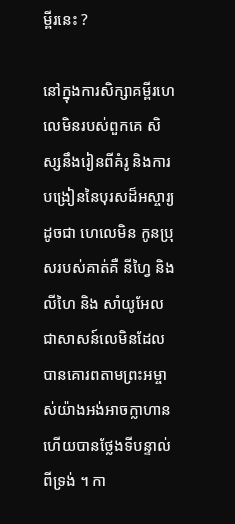ម្ពីរនេះ ?

នៅក្នុងការសិក្សាគម្ពីរហេលេមិនរបស់ពួកគេ សិស្សនឹងរៀនពីគំរូ និងការបង្រៀននៃបុរសដ៏អស្ចារ្យដូចជា ហេលេមិន កូនប្រុសរបស់គាត់គឺ នីហ្វៃ និងលីហៃ និង សាំយូអែលជាសាសន៍លេមិនដែលបានគោរពតាមព្រះអម្ចាស់យ៉ាងអង់អាចក្លាហាន ហើយបានថ្លែងទីបន្ទាល់ពីទ្រង់ ។ កា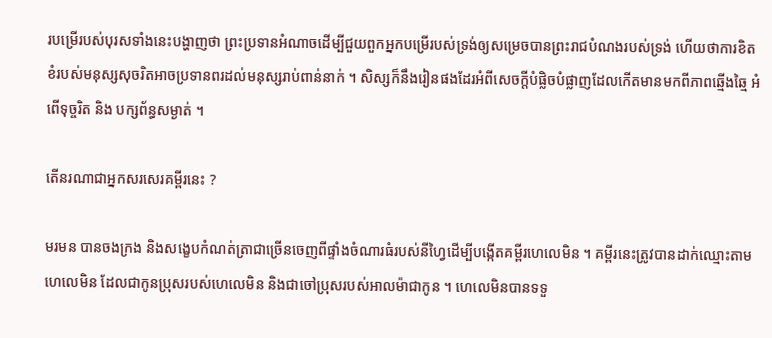របម្រើរបស់បុរសទាំងនេះបង្ហាញថា ព្រះប្រទានអំណាចដើម្បីជួយពួកអ្នកបម្រើរបស់ទ្រង់ឲ្យសម្រេចបានព្រះរាជបំណងរបស់ទ្រង់ ហើយថាការខិតខំរបស់មនុស្សសុចរិតអាចប្រទានពរដល់មនុស្សរាប់ពាន់នាក់ ។ សិស្សក៏នឹងរៀនផងដែរអំពីសេចក្តីបំផ្លិចបំផ្លាញដែលកើតមានមកពីភាពឆ្មើងឆ្មៃ អំពើទុច្ចរិត និង បក្សព័ន្ធសម្ងាត់ ។

តើនរណាជាអ្នកសរសេរគម្ពីរនេះ ?

មរមន បានចងក្រង និងសង្ខេបកំណត់ត្រាជាច្រើនចេញពីផ្ទាំងចំណារធំរបស់នីហ្វៃដើម្បីបង្កើតគម្ពីរហេលេមិន ។ គម្ពីរនេះត្រូវបានដាក់ឈ្មោះតាមហេលេមិន ដែលជាកូនប្រុសរបស់ហេលេមិន និងជាចៅប្រុសរបស់អាលម៉ាជាកូន ។ ហេលេមិនបានទទួ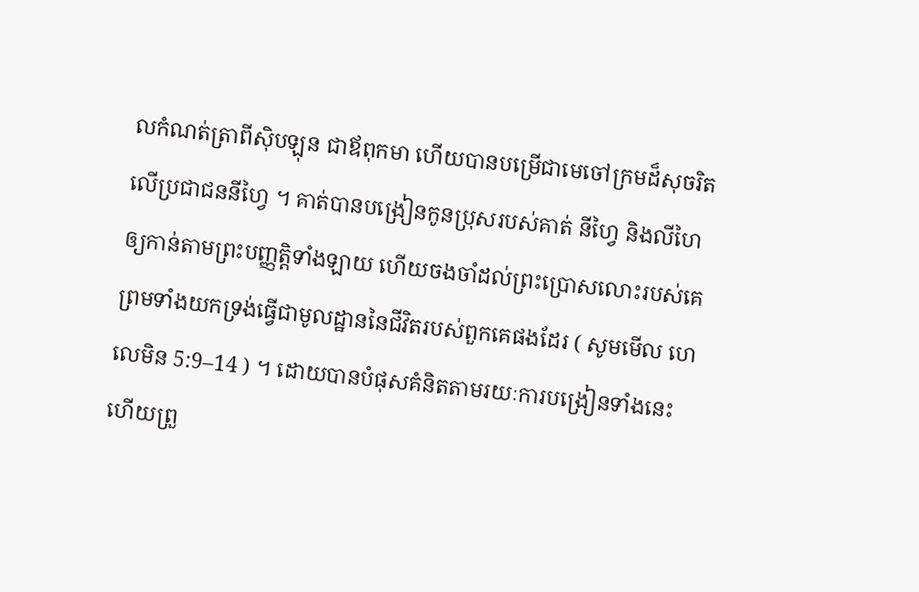លកំណត់ត្រាពីស៊ិបឡុន ជាឪពុកមា ហើយបានបម្រើជាមេចៅក្រមដ៏សុចរិតលើប្រជាជននីហ្វៃ ។ គាត់បានបង្រៀនកូនប្រុសរបស់គាត់ នីហ្វៃ និងលីហៃឲ្យកាន់តាមព្រះបញ្ញត្តិទាំងឡាយ ហើយចងចាំដល់ព្រះប្រោសលោះរបស់គេ ព្រមទាំងយកទ្រង់ធ្វើជាមូលដ្ឋាននៃជីវិតរបស់ពួកគេផងដែរ ( សូមមើល ហេលេមិន 5:9–14 ) ។ ដោយបានបំផុសគំនិតតាមរយៈការបង្រៀនទាំងនេះ ហើយព្រួ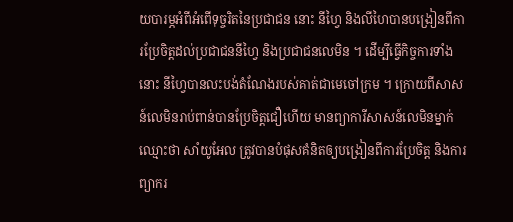យបារម្ភអំពីអំពើទុច្ចរិតនៃប្រជាជន នោះ នីហ្វៃ និងលីហៃបានបង្រៀនពីការប្រែចិត្តដល់ប្រជាជននីហ្វៃ និងប្រជាជនលេមិន ។ ដើម្បីធ្វើកិច្ចការទាំងនោះ នីហ្វៃបានលះបង់តំណែងរបស់គាត់ជាមេចៅក្រម ។ ក្រោយពីសាសន៍លេមិនរាប់ពាន់បានប្រែចិត្តជឿហើយ មានព្យាការីសាសន៍លេមិនម្នាក់ឈ្មោះថា សាំយូអែល ត្រូវបានបំផុសគំនិតឲ្យបង្រៀនពីការប្រែចិត្ត និងការព្យាករ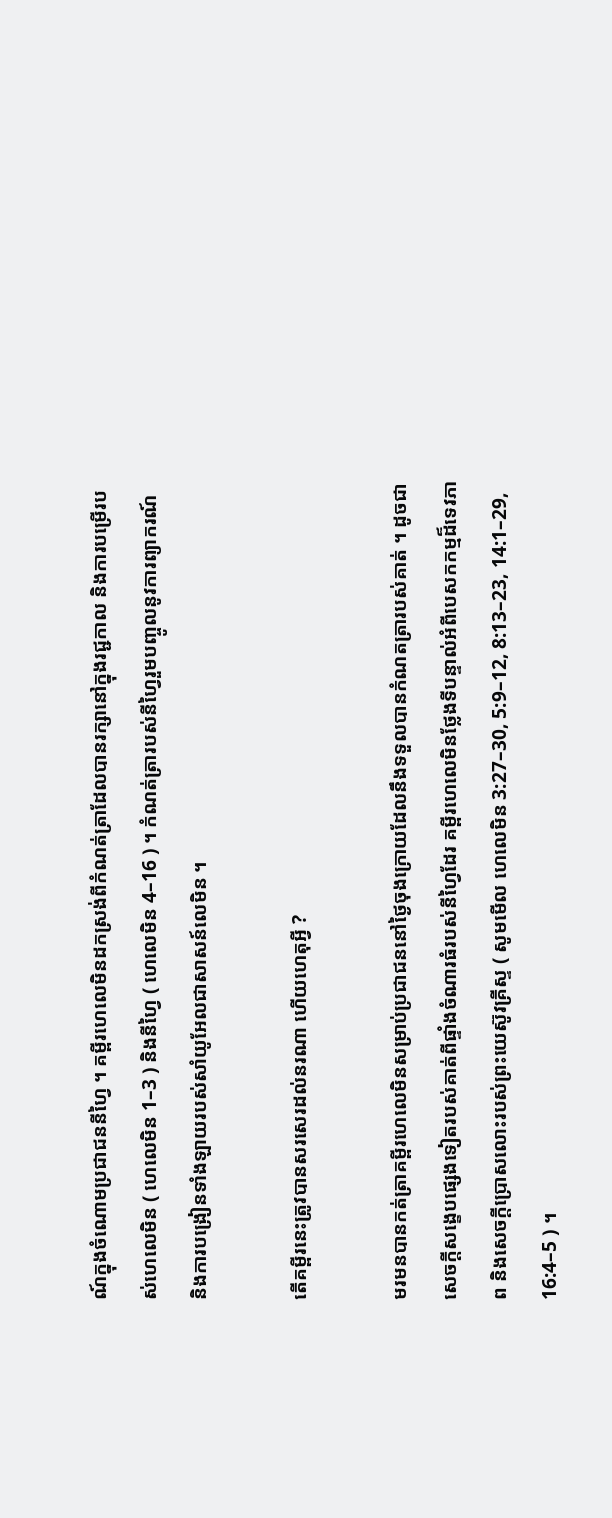ណ៍ក្នុងចំណោមប្រជាជននីហ្វៃ ។ គម្ពីរហេលេមិនដកស្រង់ពីកំណត់ត្រាដែលបានរក្សានៅក្នុងរជ្ជកាល និងការបម្រើរបស់ហេលេមិន ( ហេលេមិន 1–3 ) និងនីហ្វៃ ( ហេលេមិន 4–16 ) ។ កំណត់ត្រារបស់នីហ្វៃរួមបញ្ចូលនូវការព្យាករណ៍ និងការបង្រៀនទាំងឡាយរបស់សាំយូអែលជាសាសន៍លេមិន ។

តើគម្ពីរនេះត្រូវបានសរសេរដល់នរណា ហើយហេតុអ្វី ?

មរមនបានកត់ត្រាគម្ពីរហេលេមិនសម្រាប់ប្រជាជននៅថ្ងៃចុងក្រោយដែលនឹងទទួលបានកំណតត្រារបស់គាត់ ។ ដូចជាសេចក្ដីសង្ខេបផ្សេងទៀតរបស់គាត់ពីផ្ទាំងចំណារធំរបស់នីហ្វៃដែរ គម្ពីរហេលេមិនថ្លែងទីបន្ទាល់អំពីបេសកកម្មដ៏ទេវភាព និងសេចក្តីប្រោសលោះរបស់ព្រះយេស៊ូវគ្រីស្ទ ( សូមមើល ហេលេមិន 3:27–30, 5:9–12, 8:13–23, 14:1–29, 16:4–5 ) ។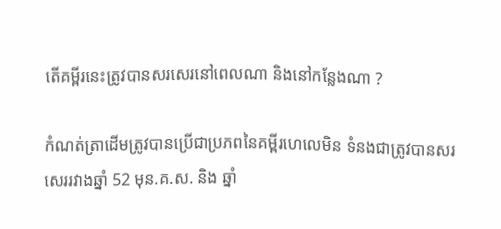តើគម្ពីរនេះត្រូវបានសរសេរនៅពេលណា និងនៅកន្លែងណា ?

កំណត់ត្រាដើមត្រូវបានប្រើជាប្រភពនៃគម្ពីរហេលេមិន ទំនងជាត្រូវបានសរសេររវាងឆ្នាំ 52 មុន.គ.ស. និង ឆ្នាំ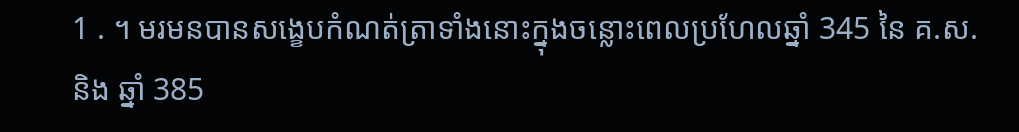1 . ។ មរមនបានសង្ខេបកំណត់ត្រាទាំងនោះក្នុងចន្លោះពេលប្រហែលឆ្នាំ 345 នៃ គ.ស.និង ឆ្នាំ 385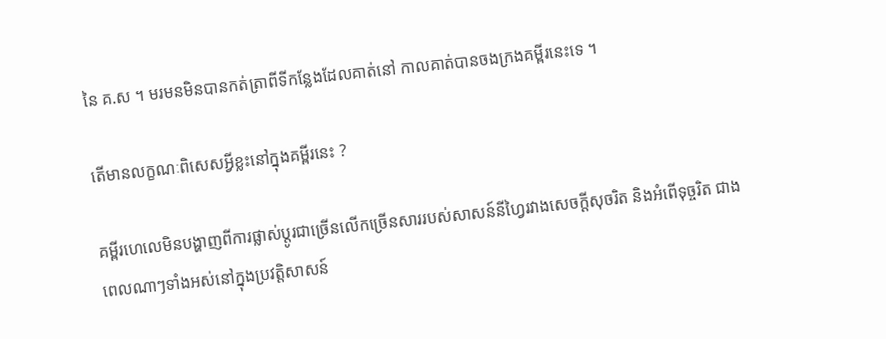នៃ គ.ស ។ មរមនមិនបានកត់ត្រាពីទីកន្លែងដែលគាត់នៅ កាលគាត់បានចងក្រងគម្ពីរនេះទេ ។

តើមានលក្ខណៈពិសេសអ្វីខ្លះនៅក្នុងគម្ពីរនេះ ?

គម្ពីរហេលេមិនបង្ហាញពីការផ្លាស់ប្ដូរជាច្រើនលើកច្រើនសាររបស់សាសន៍នីហ្វៃរវាងសេចក្ដីសុចរិត និងអំពើទុច្ចរិត ជាងពេលណាៗទាំងអស់នៅក្នុងប្រវត្តិសាសន៍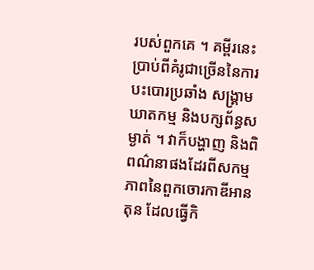របស់ពួកគេ ។ គម្ពីរនេះប្រាប់ពីគំរូជាច្រើននៃការបះបោរប្រឆាំង សង្គ្រាម ឃាតកម្ម និងបក្សព័ន្ធសម្ងាត់ ។ វាក៏បង្ហាញ និងពិពណ៌នាផងដែរពីសកម្មភាពនៃពួកចោរកាឌីអានតុន ដែលធ្វើកិ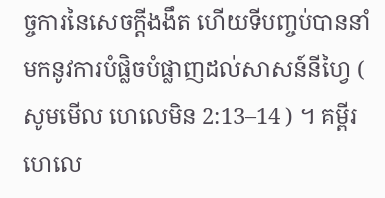ច្ចការនៃសេចក្ដីងងឹត ហើយទីបញ្ចប់បាននាំមកនូវការបំផ្លិចបំផ្លាញដល់សាសន៍នីហ្វៃ ( សូមមើល ហេលេមិន 2:13–14 ) ។ គម្ពីរហេលេ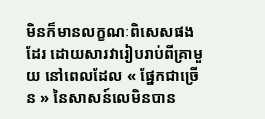មិនក៏មានលក្ខណៈពិសេសផងដែរ ដោយសារវារៀបរាប់ពីគ្រាមួយ នៅពេលដែល « ផ្នែកជាច្រើន » នៃសាសន៍លេមិនបាន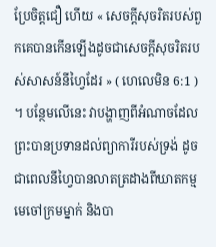ប្រែចិត្តជឿ ហើយ « សេចក្តីសុចរិតរបស់ពួកគេបានកើនឡើងដូចជាសេចក្ដីសុចរិតរបស់សាសន៍នីហ្វៃដែរ » ( ហេលេមិន 6:1 ) ។ បន្ថែមលើនេះ វាបង្ហាញពីអំណាចដែលព្រះបានប្រទានដល់ព្យាការីរបស់ទ្រង់ ដូចជាពេលនីហ្វៃបានលាតត្រដាងពីឃាតកម្មមេចៅក្រមម្នាក់ និងបា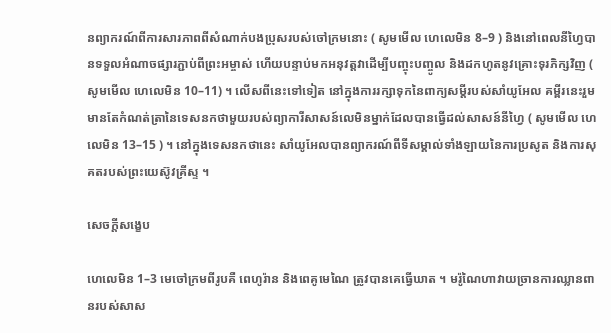នព្យាករណ៍ពីការសារភាពពីសំណាក់បងប្រុសរបស់ចៅក្រមនោះ ( សូមមើល ហេលេមិន 8–9 ) និងនៅពេលនីហ្វៃបានទទួលអំណាចផ្សារភ្ជាប់ពីព្រះអម្ចាស់ ហើយបន្ទាប់មកអនុវត្តវាដើម្បីបញ្ចុះបញ្ចូល និងដកហូតនូវគ្រោះទុរភិក្សវិញ ( សូមមើល ហេលេមិន 10–11) ។ លើសពីនេះទៅទៀត នៅក្នុងការរក្សាទុកនៃពាក្យសម្ដីរបស់សាំយូអែល គម្ពីរនេះរួមមានតែកំណត់ត្រានៃទេសនកថាមួយរបស់ព្យាការីសាសន៍លេមិនម្នាក់ដែលបានធ្វើដល់សាសន៍នីហ្វៃ ( សូមមើល ហេលេមិន 13–15 ) ។ នៅក្នុងទេសនកថានេះ សាំយូអែលបានព្យាករណ៍ពីទីសម្គាល់ទាំងឡាយនៃការប្រសូត និងការសុគតរបស់ព្រះយេស៊ូវគ្រីស្ទ ។

សេចក្ដីសង្ខេប

ហេលេមិន 1–3 មេចៅក្រមពីរូបគឺ ពេហូរ៉ាន និងពេគូមេណៃ ត្រូវបានគេធ្វើឃាត ។ មរ៉ូណៃហាវាយច្រានការឈ្លានពានរបស់សាស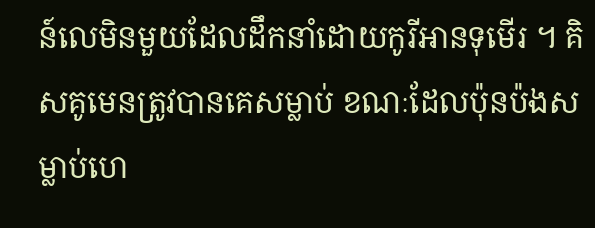ន៍លេមិនមួយដែលដឹកនាំដោយកូរីអានទុមើរ ។ គិសគូមេនត្រូវបានគេសម្លាប់ ខណៈដែលប៉ុនប៉ងសម្លាប់ហេ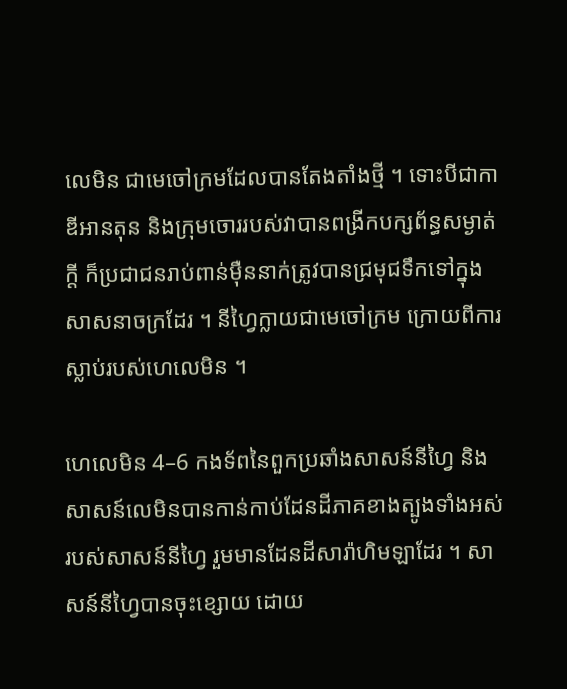លេមិន ជាមេចៅក្រមដែលបានតែងតាំងថ្មី ។ ទោះបីជាកាឌីអានតុន និងក្រុមចោររបស់វាបានពង្រីកបក្សព័ន្ធសម្ងាត់ក្ដី ក៏ប្រជាជនរាប់ពាន់ម៉ឺននាក់ត្រូវបានជ្រមុជទឹកទៅក្នុងសាសនាចក្រដែរ ។ នីហ្វៃក្លាយជាមេចៅក្រម ក្រោយពីការស្លាប់របស់ហេលេមិន ។

ហេលេមិន 4–6 កងទ័ពនៃពួកប្រឆាំងសាសន៍នីហ្វៃ និងសាសន៍លេមិនបានកាន់កាប់ដែនដីភាគខាងត្បូងទាំងអស់របស់សាសន៍នីហ្វៃ រួមមានដែនដីសារ៉ាហិមឡាដែរ ។ សាសន៍នីហ្វៃបានចុះខ្សោយ ដោយ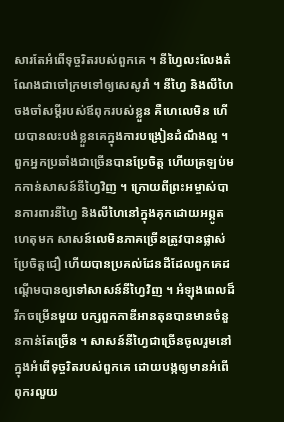សារតែអំពើទុច្ចរិតរបស់ពួកគេ ។ នីហ្វៃលះលែងតំណែងជាចៅក្រមទៅឲ្យសេសូរាំ ។ នីហ្វៃ និងលីហៃចងចាំសម្ដីរបស់ឪពុករបស់ខ្លួន គឺហេលេមិន ហើយបានលះបង់ខ្លួនគេក្នុងការបង្រៀនដំណឹងល្អ ។ ពួកអ្នកប្រឆាំងជាច្រើនបានប្រែចិត្ត ហើយត្រឡប់មកកាន់សាសន៍នីហ្វៃវិញ ។ ក្រោយពីព្រះអម្ចាស់បានការពារនីហ្វៃ និងលីហៃនៅក្នុងគុកដោយអព្ភូតហេតុមក សាសន៍លេមិនភាគច្រើនត្រូវបានផ្លាស់ប្រែចិត្តជឿ ហើយបានប្រគល់ដែនដីដែលពួកគេដណ្ដើមបានឲ្យទៅសាសន៍នីហ្វៃវិញ ។ អំឡុងពេលដ៏រីកចម្រើនមួយ បក្សពួកកាឌីអានតុនបានមានចំនួនកាន់តែច្រើន ។ សាសន៍នីហ្វៃជាច្រើនចូលរួមនៅក្នុងអំពើទុច្ចរិតរបស់ពួកគេ ដោយបង្កឲ្យមានអំពើពុករលួយ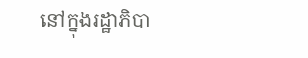នៅក្នុងរដ្ឋាភិបា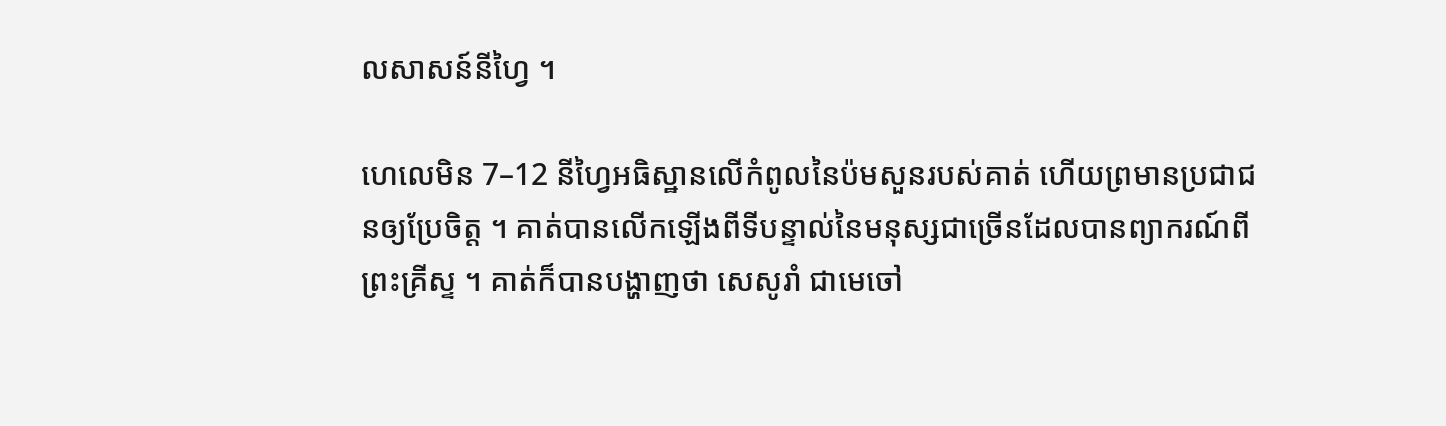លសាសន៍នីហ្វៃ ។

ហេលេមិន 7–12 នីហ្វៃអធិស្ឋានលើកំពូលនៃប៉មសួនរបស់គាត់ ហើយព្រមានប្រជាជនឲ្យប្រែចិត្ត ។ គាត់បានលើកឡើងពីទីបន្ទាល់នៃមនុស្សជាច្រើនដែលបានព្យាករណ៍ពីព្រះគ្រីស្ទ ។ គាត់ក៏បានបង្ហាញថា សេសូរាំ ជាមេចៅ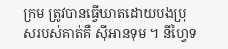ក្រម ត្រូវបានធ្វើឃាតដោយបងប្រុសរបស់គាត់គឺ ស៊ីអានទុម ។ នីហ្វៃទ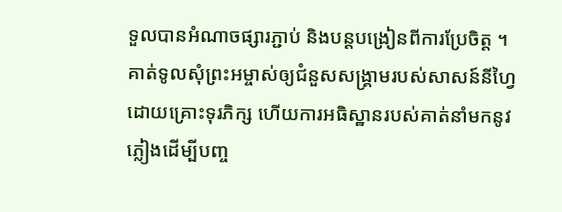ទួលបានអំណាចផ្សារភ្ជាប់ និងបន្ដបង្រៀនពីការប្រែចិត្ត ។ គាត់ទូលសុំព្រះអម្ចាស់ឲ្យជំនួសសង្គ្រាមរបស់សាសន៍នីហ្វៃដោយគ្រោះទុរភិក្ស ហើយការអធិស្ឋានរបស់គាត់នាំមកនូវភ្លៀងដើម្បីបញ្ច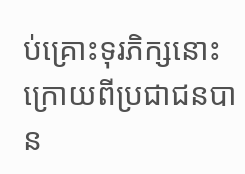ប់គ្រោះទុរភិក្សនោះ ក្រោយពីប្រជាជនបាន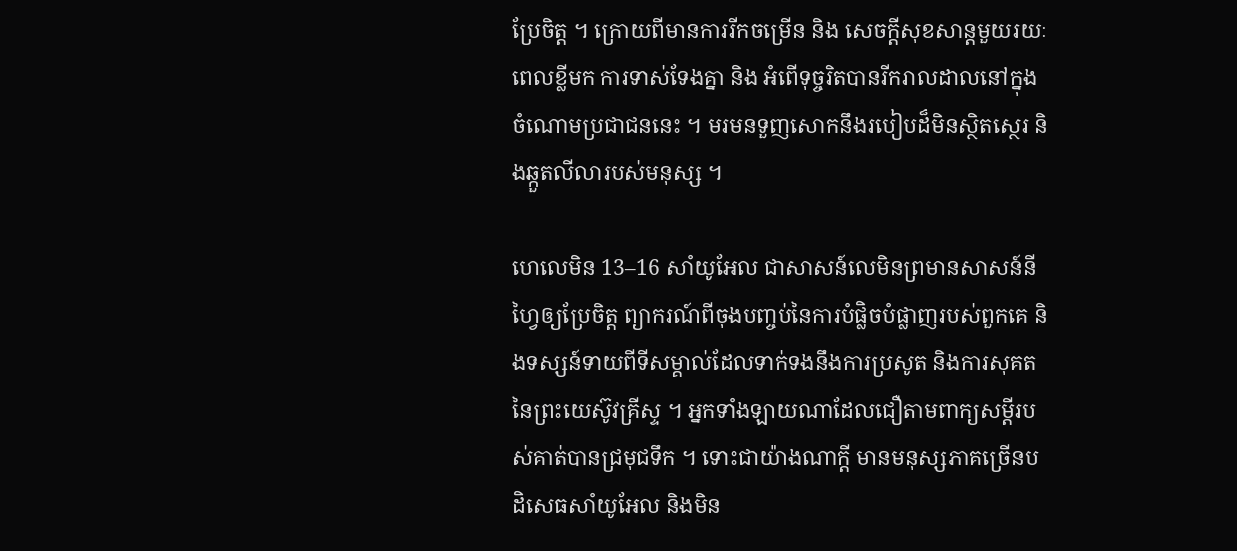ប្រែចិត្ត ។ ក្រោយពីមានការរីកចម្រើន និង សេចក្ដីសុខសាន្ដមួយរយៈពេលខ្លីមក ការទាស់ទែងគ្នា និង អំពើទុច្ចរិតបានរីករាលដាលនៅក្នុងចំណោមប្រជាជននេះ ។ មរមនទួញសោកនឹងរបៀបដ៏មិនស្ថិតស្ថេរ និងឆ្កួតលីលារបស់មនុស្ស ។

ហេលេមិន 13–16 សាំយូអែល ជាសាសន៍លេមិនព្រមានសាសន៍នីហ្វៃឲ្យប្រែចិត្ត ព្យាករណ៍ពីចុងបញ្ចប់នៃការបំផ្លិចបំផ្លាញរបស់ពួកគេ និងទស្សន៍ទាយពីទីសម្គាល់ដែលទាក់ទងនឹងការប្រសូត និងការសុគតនៃព្រះយេស៊ូវគ្រីស្ទ ។ អ្នកទាំងឡាយណាដែលជឿតាមពាក្យសម្ដីរបស់គាត់បានជ្រមុជទឹក ។ ទោះជាយ៉ាងណាក្ដី មានមនុស្សភាគច្រើនបដិសេធសាំយូអែល និងមិន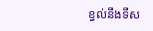ខ្វល់នឹងទីស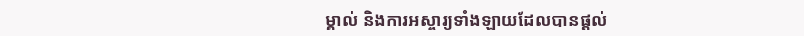ម្គាល់ និងការអស្ចារ្យទាំងឡាយដែលបានផ្ដល់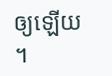ឲ្យឡើយ ។